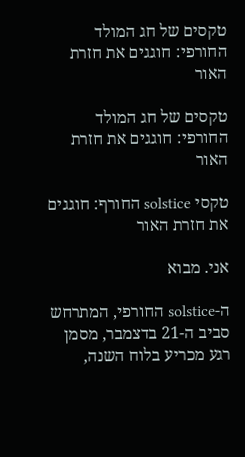טקסים של חג המולד החורפי: חוגגים את חזרת האור

טקסים של חג המולד החורפי: חוגגים את חזרת האור

טקסי solstice החורף: חוגגים את חזרת האור

אני. מבוא

ה-solstice החורפי, המתרחש סביב ה-21 בדצמבר, מסמן רגע מכריע בלוח השנה,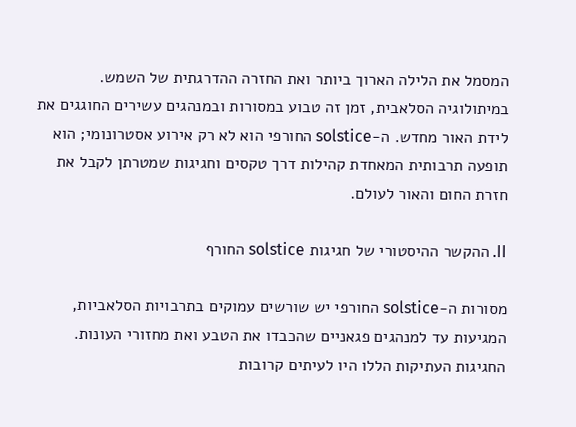המסמל את הלילה הארוך ביותר ואת החזרה ההדרגתית של השמש. במיתולוגיה הסלאבית, זמן זה טבוע במסורות ובמנהגים עשירים החוגגים את לידת האור מחדש. ה-solstice החורפי הוא לא רק אירוע אסטרונומי; הוא תופעה תרבותית המאחדת קהילות דרך טקסים וחגיגות שמטרתן לקבל את חזרת החום והאור לעולם.

II. ההקשר ההיסטורי של חגיגות solstice החורף

מסורות ה-solstice החורפי יש שורשים עמוקים בתרבויות הסלאביות, המגיעות עד למנהגים פגאניים שהכבדו את הטבע ואת מחזורי העונות. החגיגות העתיקות הללו היו לעיתים קרובות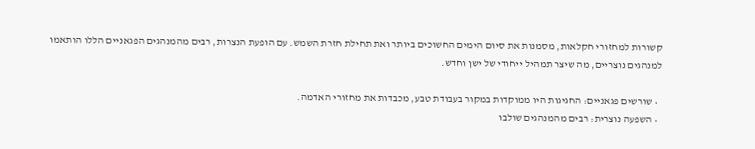קשורות למחזורי חקלאות, מסמנות את סיום הימים החשוכים ביותר ואת תחילת חזרת השמש. עם הופעת הנצרות, רבים מהמנהגים הפגאניים הללו הותאמו למנהגים נוצריים, מה שיצר תמהיל ייחודי של ישן וחדש.

  • שורשים פגאניים: החגיגות היו ממוקדות במקור בעבודת טבע, מכבדות את מחזורי האדמה.
  • השפעה נוצרית: רבים מהמנהגים שולבו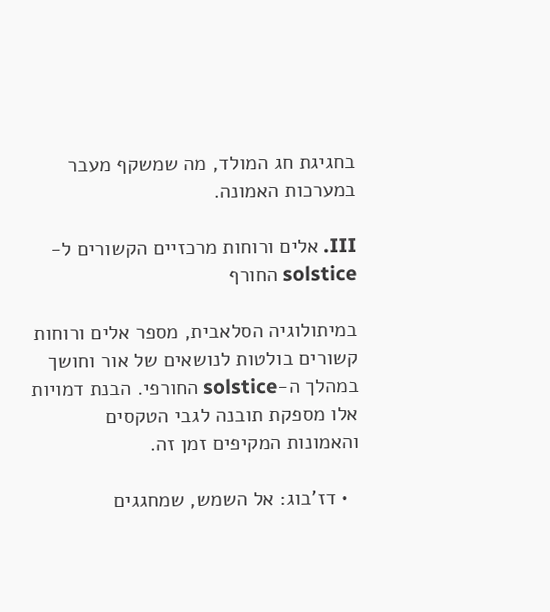בחגיגת חג המולד, מה שמשקף מעבר במערכות האמונה.

III. אלים ורוחות מרכזיים הקשורים ל-solstice החורף

במיתולוגיה הסלאבית, מספר אלים ורוחות קשורים בולטות לנושאים של אור וחושך במהלך ה-solstice החורפי. הבנת דמויות אלו מספקת תובנה לגבי הטקסים והאמונות המקיפים זמן זה.

  • דז’בוג: אל השמש, שמחגגים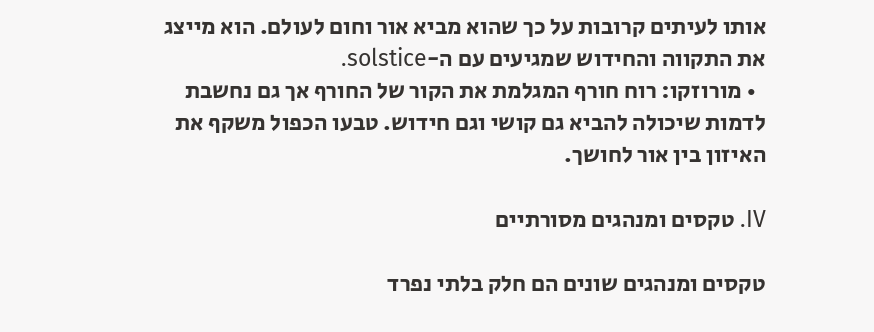אותו לעיתים קרובות על כך שהוא מביא אור וחום לעולם. הוא מייצג את התקווה והחידוש שמגיעים עם ה-solstice.
  • מורוזקו: רוח חורף המגלמת את הקור של החורף אך גם נחשבת לדמות שיכולה להביא גם קושי וגם חידוש. טבעו הכפול משקף את האיזון בין אור לחושך.

IV. טקסים ומנהגים מסורתיים

טקסים ומנהגים שונים הם חלק בלתי נפרד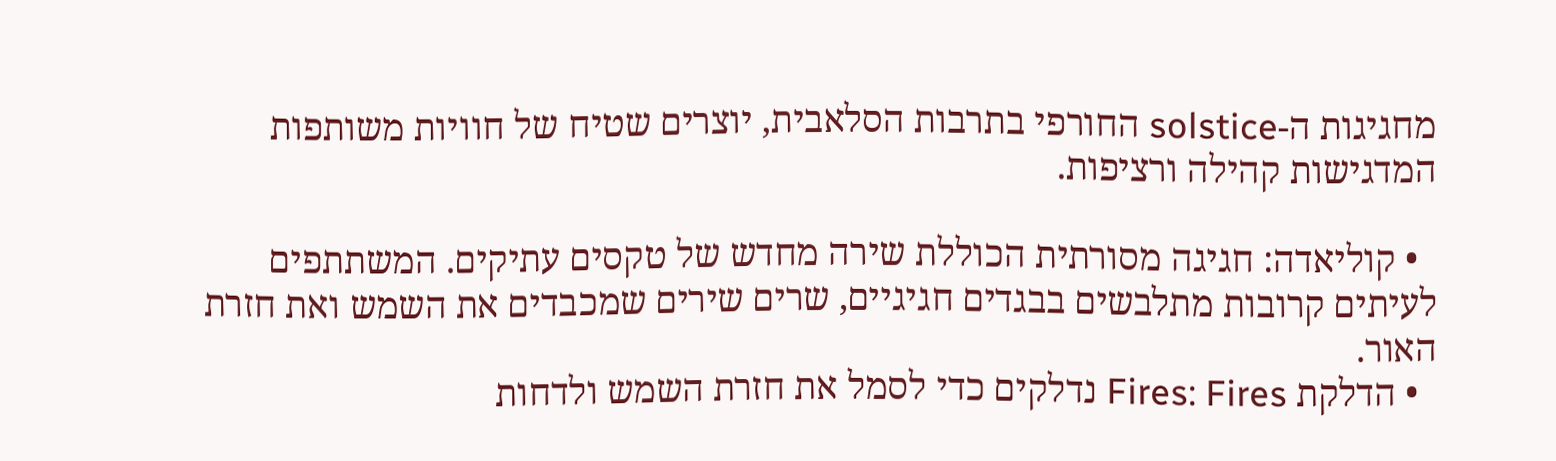מחגיגות ה-solstice החורפי בתרבות הסלאבית, יוצרים שטיח של חוויות משותפות המדגישות קהילה ורציפות.

  • קוליאדה: חגיגה מסורתית הכוללת שירה מחדש של טקסים עתיקים. המשתתפים לעיתים קרובות מתלבשים בבגדים חגיגיים, שרים שירים שמכבדים את השמש ואת חזרת האור.
  • הדלקת Fires: Fires נדלקים כדי לסמל את חזרת השמש ולדחות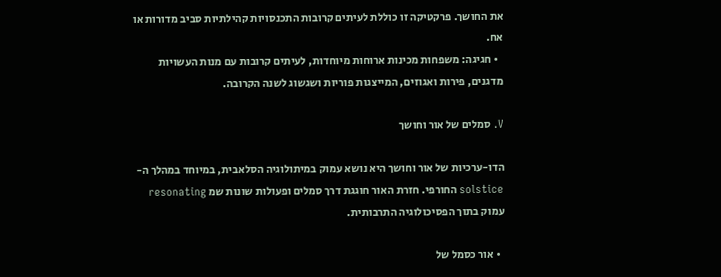את החושך. פרקטיקה זו כוללת לעיתים קרובות התכנסויות קהילתיות סביב מדורות או אח.
  • חגיגה: משפחות מכינות ארוחות מיוחדות, לעיתים קרובות עם מנות העשויות מדגנים, פירות ואגוזים, המייצגות פוריות ושגשוג לשנה הקרובה.

V. סמלים של אור וחושך

הדו-ערכיות של אור וחושך היא נושא עמוק במיתולוגיה הסלאבית, במיוחד במהלך ה-solstice החורפי. חזרת האור חוגגת דרך סמלים ופעולות שונות שמ resonating עמוק בתוך הפסיכולוגיה התרבותית.

  • אור כסמל של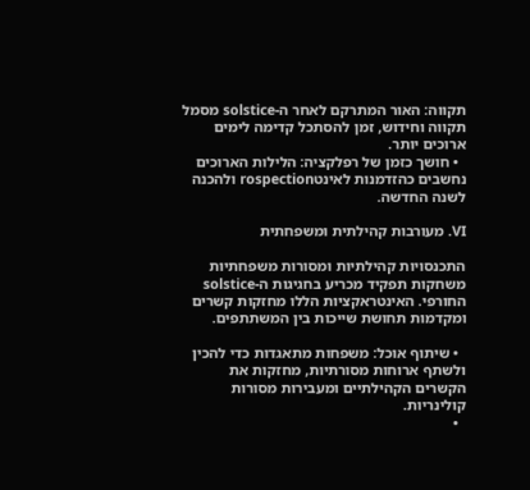תקווה: האור המתרקם לאחר ה-solstice מסמל תקווה וחידוש, זמן להסתכל קדימה לימים ארוכים יותר.
  • חושך כזמן של רפלקציה: הלילות הארוכים נחשבים כהזדמנות לאינטrospection ולהכנה לשנה החדשה.

VI. מעורבות קהילתית ומשפחתית

התכנסויות קהילתיות ומסורות משפחתיות משחקות תפקיד מכריע בחגיגות ה-solstice החורפי. האינטראקציות הללו מחזקות קשרים ומקדמות תחושת שייכות בין המשתתפים.

  • שיתוף אוכל: משפחות מתאגדות כדי להכין ולשתף ארוחות מסורתיות, מחזקות את הקשרים הקהילתיים ומעבירות מסורות קולינריות.
  •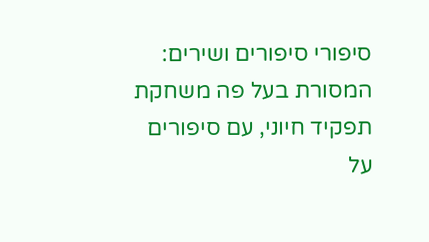סיפורי סיפורים ושירים: המסורת בעל פה משחקת תפקיד חיוני, עם סיפורים על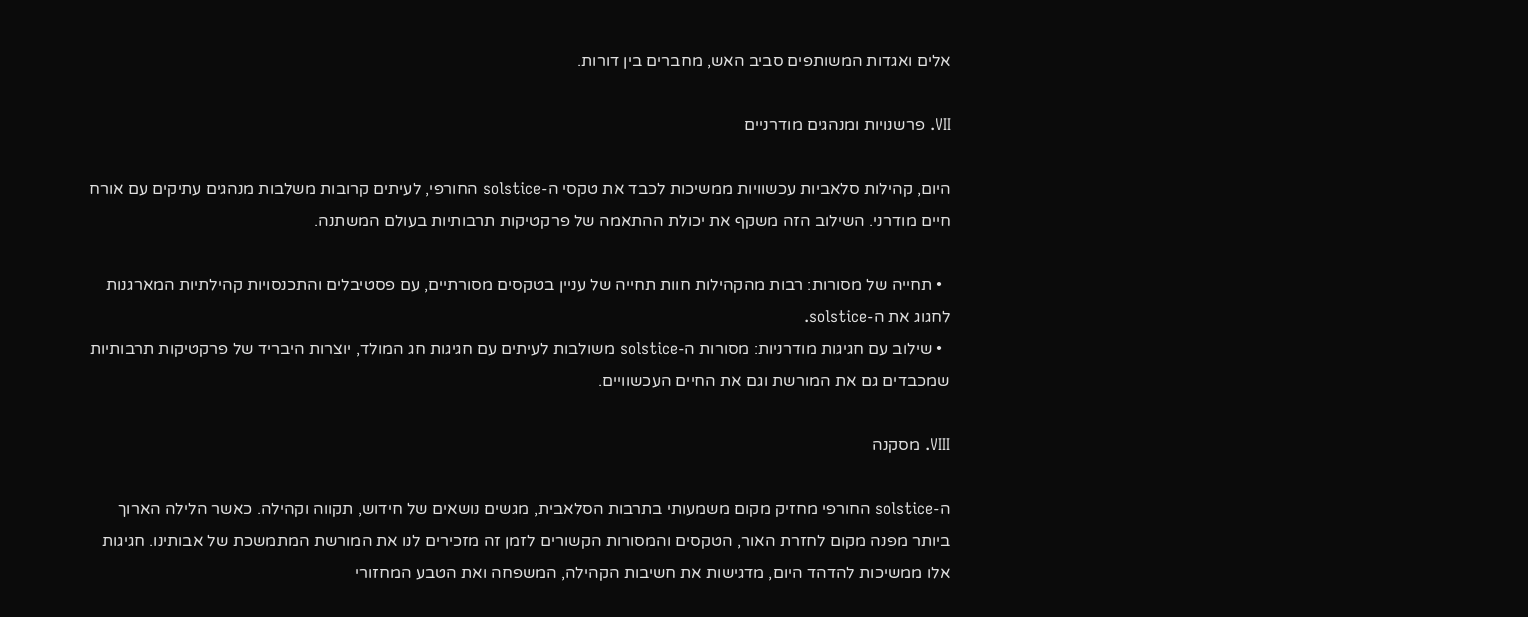אלים ואגדות המשותפים סביב האש, מחברים בין דורות.

VII. פרשנויות ומנהגים מודרניים

היום, קהילות סלאביות עכשוויות ממשיכות לכבד את טקסי ה-solstice החורפי, לעיתים קרובות משלבות מנהגים עתיקים עם אורח חיים מודרני. השילוב הזה משקף את יכולת ההתאמה של פרקטיקות תרבותיות בעולם המשתנה.

  • תחייה של מסורות: רבות מהקהילות חוות תחייה של עניין בטקסים מסורתיים, עם פסטיבלים והתכנסויות קהילתיות המארגנות לחגוג את ה-solstice.
  • שילוב עם חגיגות מודרניות: מסורות ה-solstice משולבות לעיתים עם חגיגות חג המולד, יוצרות היבריד של פרקטיקות תרבותיות שמכבדים גם את המורשת וגם את החיים העכשוויים.

VIII. מסקנה

ה-solstice החורפי מחזיק מקום משמעותי בתרבות הסלאבית, מגשים נושאים של חידוש, תקווה וקהילה. כאשר הלילה הארוך ביותר מפנה מקום לחזרת האור, הטקסים והמסורות הקשורים לזמן זה מזכירים לנו את המורשת המתמשכת של אבותינו. חגיגות אלו ממשיכות להדהד היום, מדגישות את חשיבות הקהילה, המשפחה ואת הטבע המחזורי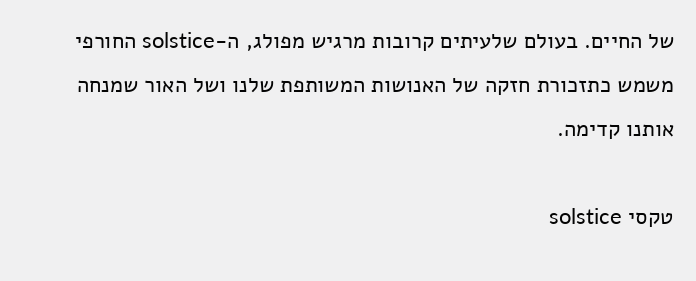של החיים. בעולם שלעיתים קרובות מרגיש מפולג, ה-solstice החורפי משמש כתזכורת חזקה של האנושות המשותפת שלנו ושל האור שמנחה אותנו קדימה.

טקסי solstice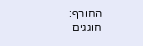החורף: חוגגים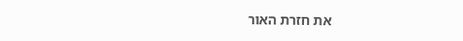את חזרת האור